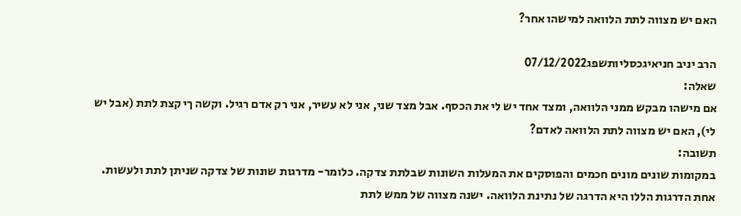האם יש מצווה לתת הלוואה למישהו אחר?

הרב יניב חניאיגכסליותשפג07/12/2022
שאלה:
אם מישהו מבקש ממני הלוואה, ומצד אחד יש לי את הכסף. אבל מצד שני, אני לא עשיר, אני רק אדם רגיל. וקשה ךי קצת לתת (אבל יש לי), האם יש מצווה לתת הלוואה לאדם?
תשובה:
במקומות שונים מונים חכמים והפוסקים את המעלות השונות שבלתת צדקה. כלומר- מדרגות שונות של צדקה שניתן לתת ולעשות. אחת הדרגות הללו היא הדרגה של נתינת הלוואה. ישנה מצווה של ממש לתת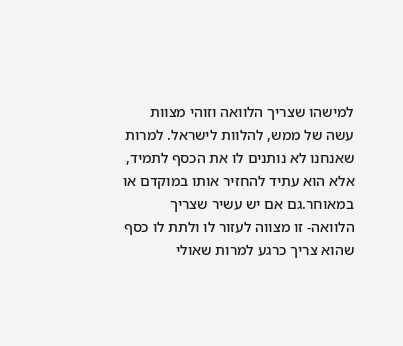למישהו שצריך הלוואה וזוהי מצוות עשה של ממש, להלוות לישראל. למרות שאנחנו לא נותנים לו את הכסף לתמיד, אלא הוא עתיד להחזיר אותו במוקדם או במאוחר.גם אם יש עשיר שצריך הלוואה- זו מצווה לעזור לו ולתת לו כסף שהוא צריך כרגע למרות שאולי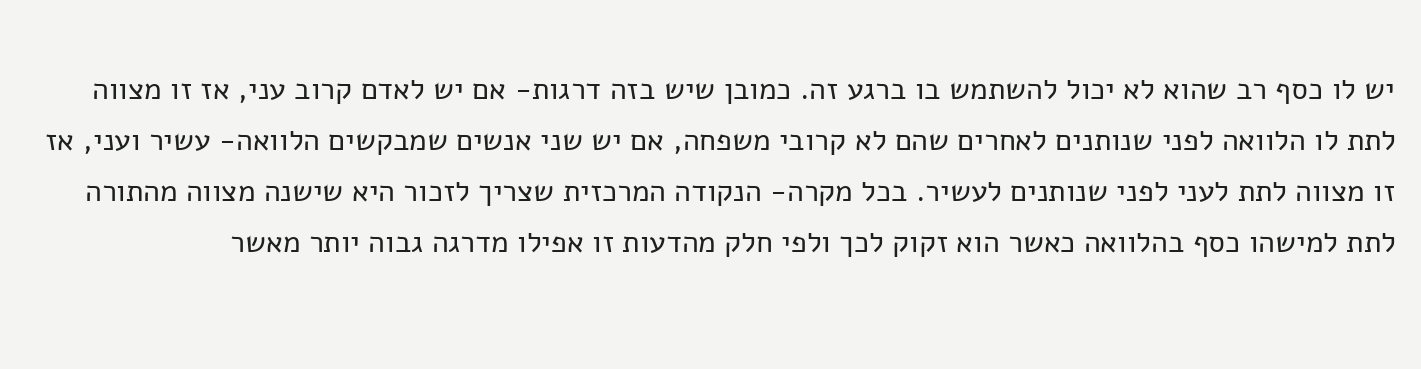יש לו כסף רב שהוא לא יכול להשתמש בו ברגע זה. כמובן שיש בזה דרגות- אם יש לאדם קרוב עני, אז זו מצווה לתת לו הלוואה לפני שנותנים לאחרים שהם לא קרובי משפחה, אם יש שני אנשים שמבקשים הלוואה- עשיר ועני, אז זו מצווה לתת לעני לפני שנותנים לעשיר. בכל מקרה- הנקודה המרכזית שצריך לזכור היא שישנה מצווה מהתורה לתת למישהו כסף בהלוואה כאשר הוא זקוק לכך ולפי חלק מהדעות זו אפילו מדרגה גבוה יותר מאשר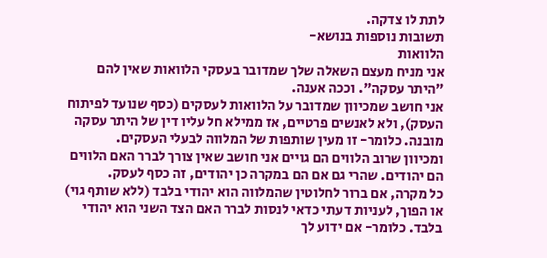לתת לו צדקה.
תשובות נוספות בנושא-
הלוואות
אני מניח מעצם השאלה שלך שמדובר בעסקי הלוואות שאין להם "היתר עסקה". וככה אענה.
אני חושב שמכיוון שמדובר על הלוואות לעסקים (כסף שנועד לפיתוח העסק), ולא לאנשים פרטיים, אז ממילא חל עליו דין של היתר עסקה מובנה. כלומר- זו מעין שותפות של המלווה לבעלי העסקים.
ומכיוון שרוב הלווים הם גויים אני חושב שאין צורך לברר האם הלווים הם יהודים. שהרי גם אם הם במקרה כן יהודים, זה כסף לעסק.
כל מקרה, אם ברור לחלוטין שהמלווה הוא יהודי בלבד (ללא שותף גוי) או הפוך, לעניות דעתי כדאי לנסות לברר האם הצד השני הוא יהודי בלבד. כלומר- אם ידוע לך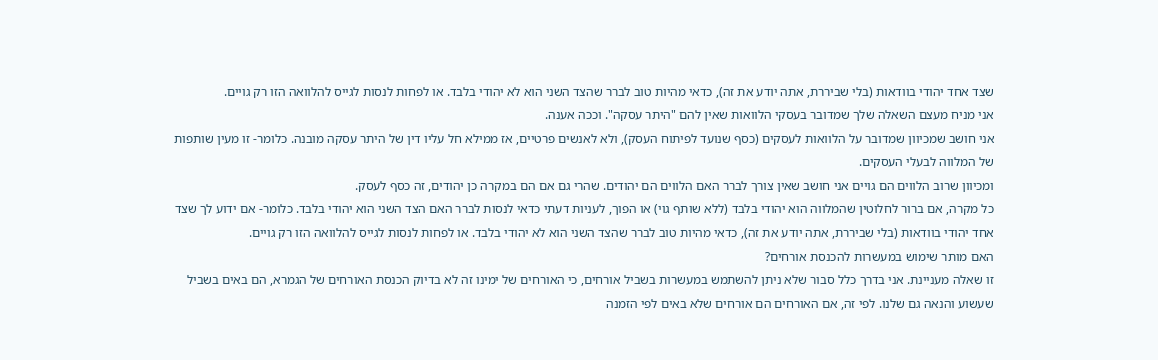שצד אחד יהודי בוודאות (בלי שביררת, אתה יודע את זה), כדאי מהיות טוב לברר שהצד השני הוא לא יהודי בלבד. או לפחות לנסות לגייס להלוואה הזו רק גויים.
אני מניח מעצם השאלה שלך שמדובר בעסקי הלוואות שאין להם "היתר עסקה". וככה אענה.
אני חושב שמכיוון שמדובר על הלוואות לעסקים (כסף שנועד לפיתוח העסק), ולא לאנשים פרטיים, אז ממילא חל עליו דין של היתר עסקה מובנה. כלומר- זו מעין שותפות של המלווה לבעלי העסקים.
ומכיוון שרוב הלווים הם גויים אני חושב שאין צורך לברר האם הלווים הם יהודים. שהרי גם אם הם במקרה כן יהודים, זה כסף לעסק.
כל מקרה, אם ברור לחלוטין שהמלווה הוא יהודי בלבד (ללא שותף גוי) או הפוך, לעניות דעתי כדאי לנסות לברר האם הצד השני הוא יהודי בלבד. כלומר- אם ידוע לך שצד אחד יהודי בוודאות (בלי שביררת, אתה יודע את זה), כדאי מהיות טוב לברר שהצד השני הוא לא יהודי בלבד. או לפחות לנסות לגייס להלוואה הזו רק גויים.
האם מותר שימוש במעשרות להכנסת אורחים?
זו שאלה מעניינת. אני בדרך כלל סבור שלא ניתן להשתמש במעשרות בשביל אורחים, כי האורחים של ימינו זה לא בדיוק הכנסת האורחים של הגמרא, הם באים בשביל שעשוע והנאה גם שלנו. לפי זה, אם האורחים הם אורחים שלא באים לפי הזמנה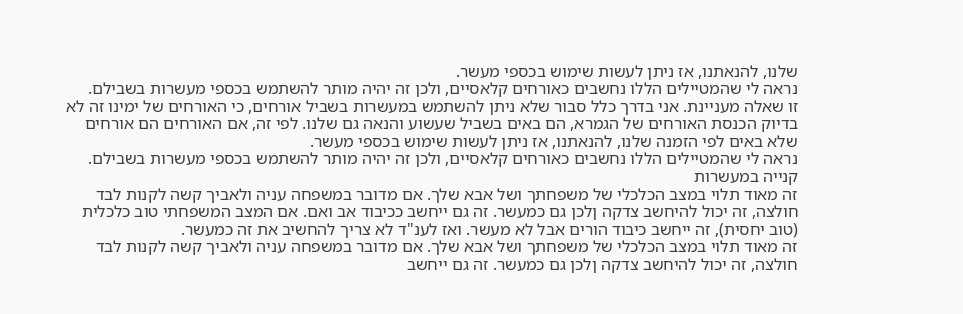שלנו, להנאתנו, אז ניתן לעשות שימוש בכספי מעשר.
נראה לי שהמטיילים הללו נחשבים כאורחים קלאסיים, ולכן זה יהיה מותר להשתמש בכספי מעשרות בשבילם.
זו שאלה מעניינת. אני בדרך כלל סבור שלא ניתן להשתמש במעשרות בשביל אורחים, כי האורחים של ימינו זה לא בדיוק הכנסת האורחים של הגמרא, הם באים בשביל שעשוע והנאה גם שלנו. לפי זה, אם האורחים הם אורחים שלא באים לפי הזמנה שלנו, להנאתנו, אז ניתן לעשות שימוש בכספי מעשר.
נראה לי שהמטיילים הללו נחשבים כאורחים קלאסיים, ולכן זה יהיה מותר להשתמש בכספי מעשרות בשבילם.
קנייה במעשרות
זה מאוד תלוי במצב הכלכלי של משפחתך ושל אבא שלך. אם מדובר במשפחה עניה ולאביך קשה לקנות לבד חולצה, זה יכול להיחשב צדקה ןלכן גם כמעשר. זה גם ייחשב ככיבוד אב ואם. אם המצב המשפחתי טוב כלכלית (טוב יחסית), זה ייחשב כיבוד הורים אבל לא מעשר. ואז לענ"ד לא צריך להחשיב את זה כמעשר.
זה מאוד תלוי במצב הכלכלי של משפחתך ושל אבא שלך. אם מדובר במשפחה עניה ולאביך קשה לקנות לבד חולצה, זה יכול להיחשב צדקה ןלכן גם כמעשר. זה גם ייחשב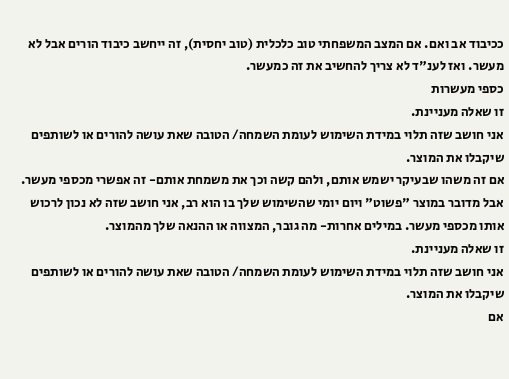ככיבוד אב ואם. אם המצב המשפחתי טוב כלכלית (טוב יחסית), זה ייחשב כיבוד הורים אבל לא מעשר. ואז לענ"ד לא צריך להחשיב את זה כמעשר.
כספי מעשרות
זו שאלה מעניינת.
אני חושב שזה תלוי במידת השימוש לעומת השמחה/ הטובה שאת עושה להורים או לשותפים שיקבלו את המוצר.
אם זה משהו שבעיקר ישמש אותם, ולהם קשה וכך את משמחת אותם- זה אפשרי מכספי מעשר. אבל מדובר במוצר "פשוט" ויום יומי שהשימוש שלך בו הוא רב, אני חושב שזה לא נכון לרכוש אותו מכספי מעשר. במילים אחרות- מה גובר, המצווה או ההנאה שלך מהמוצר.
זו שאלה מעניינת.
אני חושב שזה תלוי במידת השימוש לעומת השמחה/ הטובה שאת עושה להורים או לשותפים שיקבלו את המוצר.
אם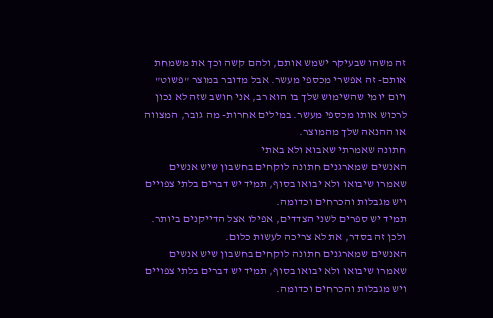זה משהו שבעיקר ישמש אותם, ולהם קשה וכך את משמחת אותם- זה אפשרי מכספי מעשר. אבל מדובר במוצר "פשוט" ויום יומי שהשימוש שלך בו הוא רב, אני חושב שזה לא נכון לרכוש אותו מכספי מעשר. במילים אחרות- מה גובר, המצווה או ההנאה שלך מהמוצר.
חתונה שאמרתי שאבוא ולא באתי
האנשים שמארגנים חתונה לוקחים בחשבון שיש אנשים שאמרו שיבואו ולא יבואו בסוף, תמיד יש דברים בלתי צפויים ויש מגבלות והכרחים וכדומה.
תמיד יש ספרים לשני הצדדים, אפילו אצל הדייקנים ביותר.
ולכן זה בסדר, את לא צריכה לעשות כלום.
האנשים שמארגנים חתונה לוקחים בחשבון שיש אנשים שאמרו שיבואו ולא יבואו בסוף, תמיד יש דברים בלתי צפויים ויש מגבלות והכרחים וכדומה.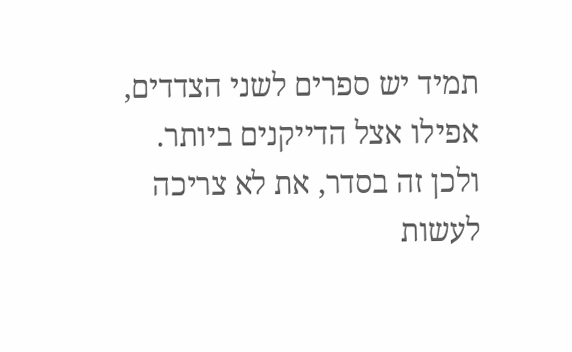תמיד יש ספרים לשני הצדדים, אפילו אצל הדייקנים ביותר.
ולכן זה בסדר, את לא צריכה לעשות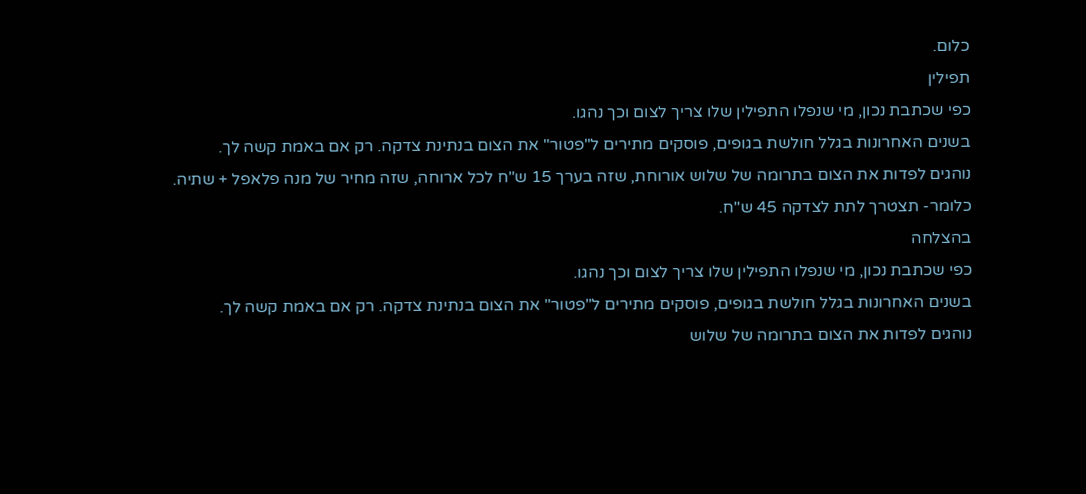כלום.
תפילין
כפי שכתבת נכון, מי שנפלו התפילין שלו צריך לצום וכך נהגו.
בשנים האחרונות בגלל חולשת בגופים, פוסקים מתירים ל"פטור" את הצום בנתינת צדקה. רק אם באמת קשה לך.
נוהגים לפדות את הצום בתרומה של שלוש אורוחת, שזה בערך 15 ש"ח לכל ארוחה, שזה מחיר של מנה פלאפל + שתיה.
כלומר- תצטרך לתת לצדקה 45 ש"ח.
בהצלחה
כפי שכתבת נכון, מי שנפלו התפילין שלו צריך לצום וכך נהגו.
בשנים האחרונות בגלל חולשת בגופים, פוסקים מתירים ל"פטור" את הצום בנתינת צדקה. רק אם באמת קשה לך.
נוהגים לפדות את הצום בתרומה של שלוש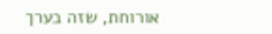אורוחת, שזה בערך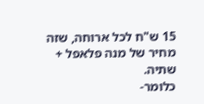15 ש"ח לכל ארוחה, שזה מחיר של מנה פלאפל + שתיה.
כלומר-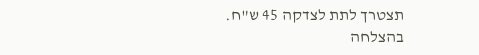תצטרך לתת לצדקה 45 ש"ח.
בהצלחה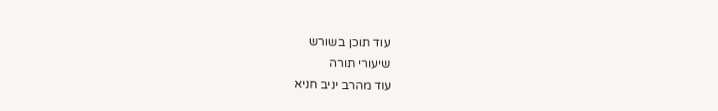עוד תוכן בשורש
שיעורי תורה
עוד מהרב יניב חניא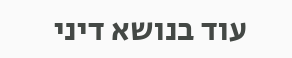עוד בנושא דיני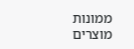ממונות
מוצרים